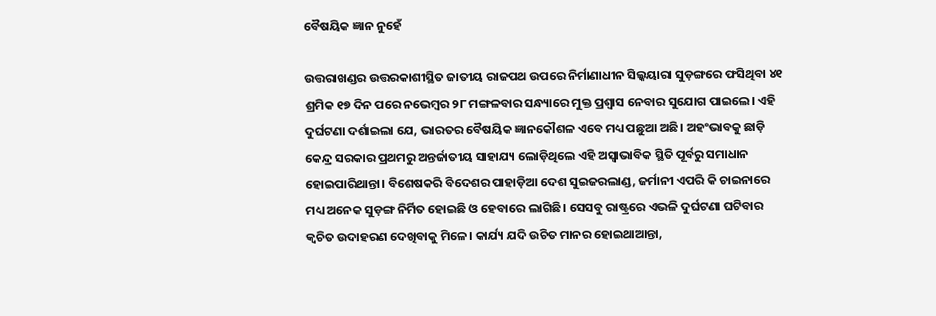ବୈଷୟିକ ଜ୍ଞାନ ନୁହେଁ

ଉତ୍ତରାଖଣ୍ଡର ଉତ୍ତରକାଶୀସ୍ଥିତ ଜାତୀୟ ରାଜପଥ ଉପରେ ନିର୍ମାଣାଧୀନ ସିଲ୍କୟାରା ସୁଡ଼ଙ୍ଗରେ ଫସିଥିବା ୪୧ ଶ୍ରମିକ ୧୭ ଦିନ ପରେ ନଭେମ୍ବର ୨୮ ମଙ୍ଗଳବାର ସନ୍ଧ୍ୟାରେ ମୁକ୍ତ ପ୍ରଶ୍ୱାସ ନେବାର ସୁଯୋଗ ପାଇଲେ। ଏହି ଦୁର୍ଘଟଣା ଦର୍ଶାଇଲା ଯେ, ଭାରତର ବୈଷୟିକ ଜ୍ଞାନକୌଶଳ ଏବେ ମଧ୍ୟ ପଛୁଆ ଅଛି। ଅହଂଭାବକୁ ଛାଡ଼ି କେନ୍ଦ୍ର ସରକାର ପ୍ରଥମରୁ ଅନ୍ତର୍ଜାତୀୟ ସାହାଯ୍ୟ ଲୋଡ଼ିଥିଲେ ଏହି ଅସ୍ବାଭାବିକ ସ୍ଥିତି ପୂର୍ବରୁ ସମାଧାନ ହୋଇପାରିଥାନ୍ତା। ବିଶେଷକରି ବିଦେଶର ପାହାଡ଼ିଆ ଦେଶ ସୁଇଜରଲାଣ୍ଡ, ଜର୍ମାନୀ ଏପରି କି ଚାଇନାରେ ମଧ୍ୟ ଅନେକ ସୁଡ଼ଙ୍ଗ ନିର୍ମିତ ହୋଇଛି ଓ ହେବାରେ ଲାଗିଛି। ସେସବୁ ରାଷ୍ଟ୍ରରେ ଏଭଳି ଦୁର୍ଘଟଣା ଘଟିବାର କ୍ୱଚିତ ଉଦାହରଣ ଦେଖିବାକୁ ମିଳେ। କାର୍ଯ୍ୟ ଯଦି ଉଚିତ ମାନର ହୋଇଥାଆନ୍ତା,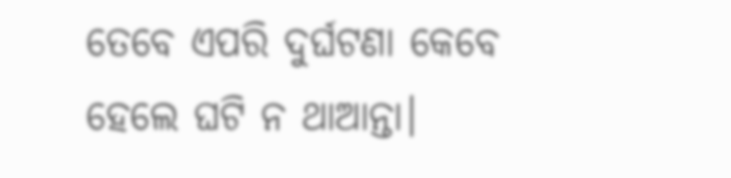ତେବେ ଏପରି ଦୁର୍ଘଟଣା କେବେ ହେଲେ ଘଟି ନ ଥାଆନ୍ତା।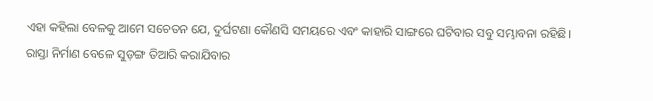ଏହା କହିଲା ବେଳକୁ ଆମେ ସଚେତନ ଯେ, ଦୁର୍ଘଟଣା କୌଣସି ସମୟରେ ଏବଂ କାହାରି ସାଙ୍ଗରେ ଘଟିବାର ସବୁ ସମ୍ଭାବନା ରହିଛି।
ରାସ୍ତା ନିର୍ମାଣ ବେଳେ ସୁଡ଼ଙ୍ଗ ତିଆରି କରାଯିବାର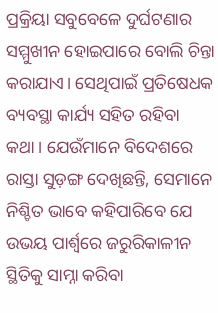ପ୍ରକ୍ରିୟା ସବୁବେଳେ ଦୁର୍ଘଟଣାର ସମ୍ମୁଖୀନ ହୋଇପାରେ ବୋଲି ଚିନ୍ତା କରାଯାଏ। ସେଥିପାଇଁ ପ୍ରତିଷେଧକ ବ୍ୟବସ୍ଥା କାର୍ଯ୍ୟ ସହିତ ରହିବା କଥା। ଯେଉଁମାନେ ବିଦେଶରେ ରାସ୍ତା ସୁଡ଼ଙ୍ଗ ଦେଖିଛନ୍ତି, ସେମାନେ ନିଶ୍ଚିତ ଭାବେ କହିପାରିବେ ଯେ ଉଭୟ ପାର୍ଶ୍ୱରେ ଜରୁରିକାଳୀନ ସ୍ଥିତିକୁ ସାମ୍ନା କରିବା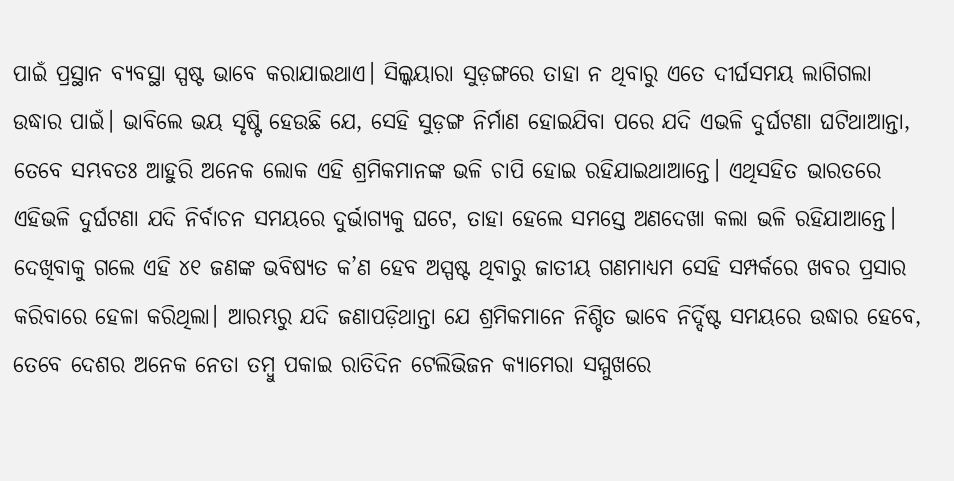ପାଇଁ ପ୍ରସ୍ଥାନ ବ୍ୟବସ୍ଥା ସ୍ପଷ୍ଟ ଭାବେ କରାଯାଇଥାଏ। ସିଲ୍କୟାରା ସୁଡ଼ଙ୍ଗରେ ତାହା ନ ଥିବାରୁ ଏତେ ଦୀର୍ଘସମୟ ଲାଗିଗଲା ଉଦ୍ଧାର ପାଇଁ। ଭାବିଲେ ଭୟ ସୃଷ୍ଟି ହେଉଛି ଯେ, ସେହି ସୁଡ଼ଙ୍ଗ ନିର୍ମାଣ ହୋଇଯିବା ପରେ ଯଦି ଏଭଳି ଦୁର୍ଘଟଣା ଘଟିଥାଆନ୍ତା, ତେବେ ସମ୍ଭବତଃ ଆହୁରି ଅନେକ ଲୋକ ଏହି ଶ୍ରମିକମାନଙ୍କ ଭଳି ଚାପି ହୋଇ ରହିଯାଇଥାଆନ୍ତେ। ଏଥିସହିତ ଭାରତରେ ଏହିଭଳି ଦୁର୍ଘଟଣା ଯଦି ନିର୍ବାଚନ ସମୟରେ ଦୁର୍ଭାଗ୍ୟକୁ ଘଟେ, ତାହା ହେଲେ ସମସ୍ତେ ଅଣଦେଖା କଲା ଭଳି ରହିଯାଆନ୍ତେ। ଦେଖିବାକୁ ଗଲେ ଏହି ୪୧ ଜଣଙ୍କ ଭବିଷ୍ୟତ କ’ଣ ହେବ ଅସ୍ପଷ୍ଟ ଥିବାରୁ ଜାତୀୟ ଗଣମାଧ୍ୟମ ସେହି ସମ୍ପର୍କରେ ଖବର ପ୍ରସାର କରିବାରେ ହେଳା କରିଥିଲା। ଆରମ୍ଭରୁ ଯଦି ଜଣାପଡ଼ିଥାନ୍ତା ଯେ ଶ୍ରମିକମାନେ ନିଶ୍ଚିତ ଭାବେ ନିର୍ଦ୍ଦିଷ୍ଟ ସମୟରେ ଉଦ୍ଧାର ହେବେ, ତେବେ ଦେଶର ଅନେକ ନେତା ତମ୍ବୁ ପକାଇ ରାତିଦିନ ଟେଲିଭିଜନ କ୍ୟାମେରା ସମ୍ମୁଖରେ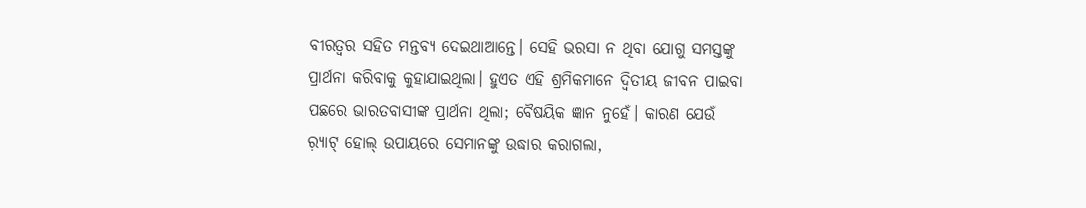ବୀରତ୍ୱର ସହିତ ମନ୍ତବ୍ୟ ଦେଇଥାଆନ୍ତେ। ସେହି ଭରସା ନ ଥିବା ଯୋଗୁ ସମସ୍ତଙ୍କୁ ପ୍ରାର୍ଥନା କରିବାକୁ କୁହାଯାଇଥିଲା। ହୁଏତ ଏହି ଶ୍ରମିକମାନେ ଦ୍ୱିତୀୟ ଜୀବନ ପାଇବା ପଛରେ ଭାରତବାସୀଙ୍କ ପ୍ରାର୍ଥନା ଥିଲା; ବୈଷୟିକ ଜ୍ଞାନ ନୁହେଁ। କାରଣ ଯେଉଁ ର଼୍ୟାଟ୍‌ ହୋଲ୍‌ ଉପାୟରେ ସେମାନଙ୍କୁ ଉଦ୍ଧାର କରାଗଲା,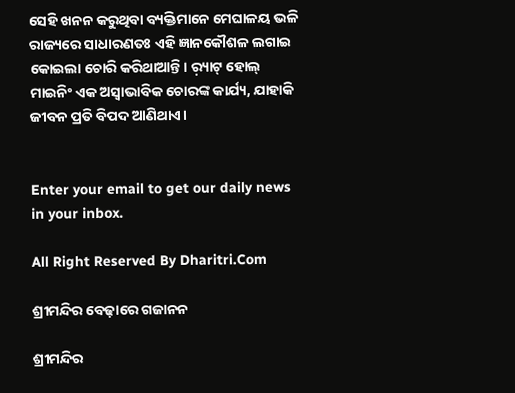ସେହି ଖନନ କରୁଥିବା ବ୍ୟକ୍ତିମାନେ ମେଘାଳୟ ଭଳି ରାଜ୍ୟରେ ସାଧାରଣତଃ ଏହି ଜ୍ଞାନକୌଶଳ ଲଗାଇ କୋଇଲା ଚୋରି କରିଥାଆନ୍ତି। ର଼୍ୟାଟ୍‌ ହୋଲ୍‌ ମାଇନିଂ ଏକ ଅସ୍ବାଭାବିକ ଚୋରଙ୍କ କାର୍ଯ୍ୟ, ଯାହାକି ଜୀବନ ପ୍ରତି ବିପଦ ଆଣିଥାଏ।


Enter your email to get our daily news in your inbox.

All Right Reserved By Dharitri.Com

ଶ୍ରୀମନ୍ଦିର ବେଢ଼ାରେ ଗଜାନନ

ଶ୍ରୀମନ୍ଦିର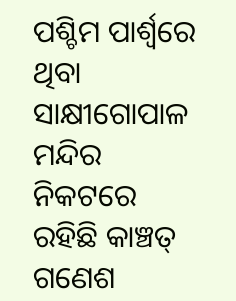ପଶ୍ଚିମ ପାର୍ଶ୍ୱରେ ଥିବା ସାକ୍ଷୀଗୋପାଳ ମନ୍ଦିର ନିକଟରେ ରହିଛି କାଞ୍ଚତ୍ ଗଣେଶ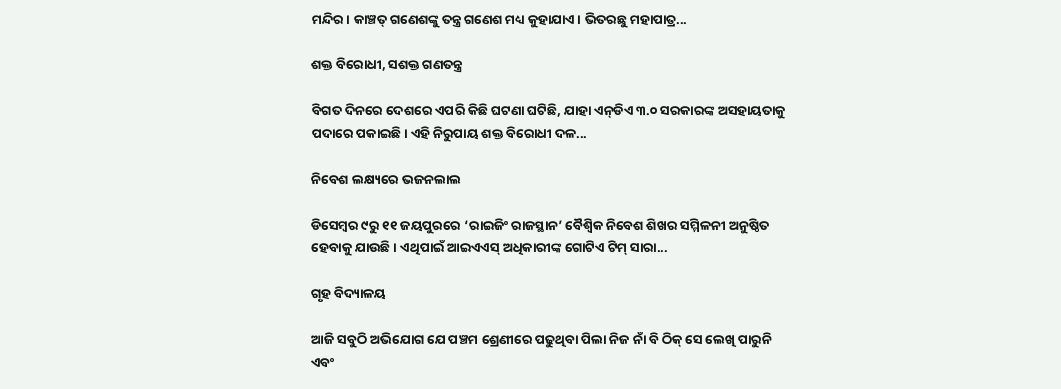ମନ୍ଦିର। କାଞ୍ଚତ୍ ଗଣେଶଙ୍କୁ ତନ୍ତ୍ର ଗଣେଶ ମଧ୍ୟ କୁହାଯାଏ। ଭିତରଛୁ ମହାପାତ୍ର...

ଶକ୍ତ ବିରୋଧୀ, ସଶକ୍ତ ଗଣତନ୍ତ୍ର

ବିଗତ ଦିନରେ ଦେଶରେ ଏପରି କିଛି ଘଟଣା ଘଟିଛି, ଯାହା ଏନ୍‌ଡିଏ ୩.୦ ସରକାରଙ୍କ ଅସହାୟତାକୁ ପଦାରେ ପକାଇଛି। ଏହି ନିରୁପାୟ ଶକ୍ତ ବିରୋଧୀ ଦଳ...

ନିବେଶ ଲକ୍ଷ୍ୟରେ ଭଜନଲାଲ

ଡିସେମ୍ବର ୯ରୁ ୧୧ ଜୟପୁରରେ ‘ରାଇଜିଂ ରାଜସ୍ଥାନ’ ବୈଶ୍ୱିକ ନିବେଶ ଶିଖର ସମ୍ମିଳନୀ ଅନୁଷ୍ଠିତ ହେବାକୁ ଯାଉଛି। ଏଥିପାଇଁ ଆଇଏଏସ୍‌ ଅଧିକାରୀଙ୍କ ଗୋଟିଏ ଟିମ୍‌ ସାରା...

ଗୃହ ବିଦ୍ୟାଳୟ

ଆଜି ସବୁଠି ଅଭିଯୋଗ ଯେ ପଞ୍ଚମ ଶ୍ରେଣୀରେ ପଢୁଥିବା ପିଲା ନିଜ ନାଁ ବି ଠିକ୍‌ ସେ ଲେଖି ପାରୁନି ଏବଂ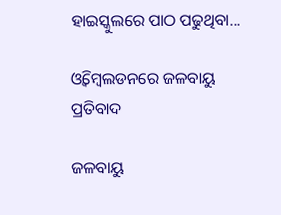ହାଇସ୍କୁଲରେ ପାଠ ପଢୁଥିବା...

ଓ୍ବିମ୍ବେଲଡନରେ ଜଳବାୟୁ ପ୍ରତିବାଦ

ଜଳବାୟୁ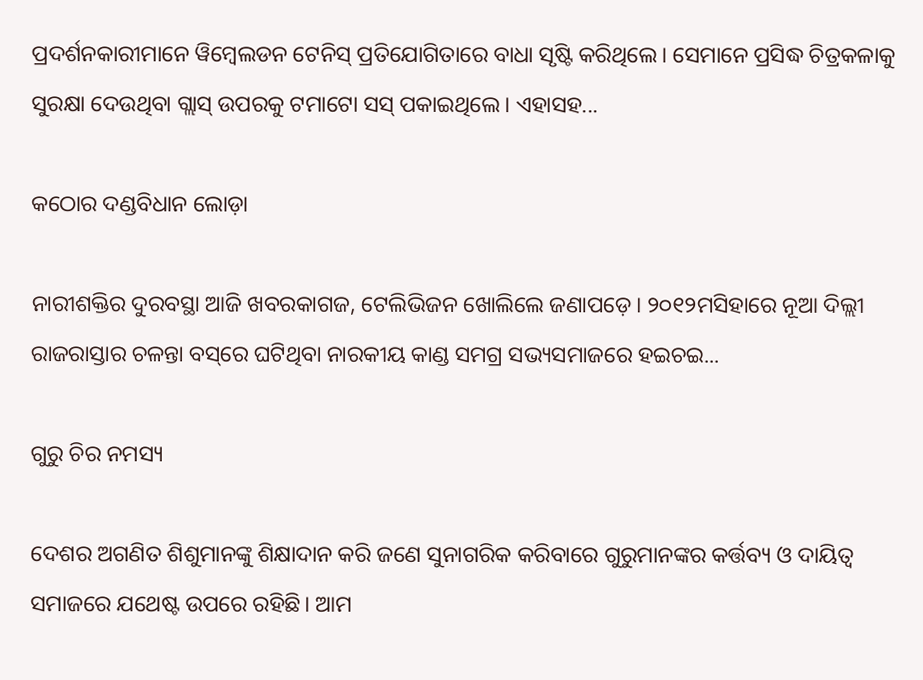ପ୍ରଦର୍ଶନକାରୀମାନେ ୱିମ୍ବେଲଡନ ଟେନିସ୍‌ ପ୍ରତିଯୋଗିତାରେ ବାଧା ସୃଷ୍ଟି କରିଥିଲେ। ସେମାନେ ପ୍ରସିଦ୍ଧ ଚିତ୍ରକଳାକୁ ସୁରକ୍ଷା ଦେଉଥିବା ଗ୍ଲାସ୍‌ ଉପରକୁ ଟମାଟୋ ସସ୍‌ ପକାଇଥିଲେ। ଏହାସହ...

କଠୋର ଦଣ୍ଡବିଧାନ ଲୋଡ଼ା

ନାରୀଶକ୍ତିର ଦୁରବସ୍ଥା ଆଜି ଖବରକାଗଜ, ଟେଲିଭିଜନ ଖୋଲିଲେ ଜଣାପଡ଼େ। ୨୦୧୨ମସିହାରେ ନୂଆ ଦିଲ୍ଲୀ ରାଜରାସ୍ତାର ଚଳନ୍ତା ବସ୍‌ରେ ଘଟିଥିବା ନାରକୀୟ କାଣ୍ଡ ସମଗ୍ର ସଭ୍ୟସମାଜରେ ହଇଚଇ...

ଗୁରୁ ଚିର ନମସ୍ୟ

ଦେଶର ଅଗଣିତ ଶିଶୁମାନଙ୍କୁ ଶିକ୍ଷାଦାନ କରି ଜଣେ ସୁନାଗରିକ କରିବାରେ ଗୁରୁମାନଙ୍କର କର୍ତ୍ତବ୍ୟ ଓ ଦାୟିତ୍ୱ ସମାଜରେ ଯଥେଷ୍ଟ ଉପରେ ରହିଛି। ଆମ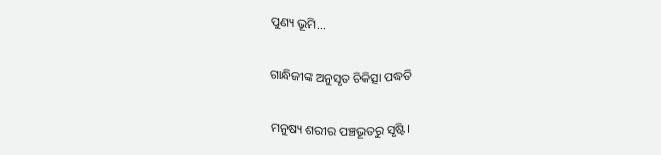ପୁଣ୍ୟ ଭୂମି...

ଗାନ୍ଧିଜୀଙ୍କ ଅନୁସୃତ ଚିକିତ୍ସା ପଦ୍ଧତି

ମନୁଷ୍ୟ ଶରୀର ପଞ୍ଚଭୂତରୁ ସୃଷ୍ଟି।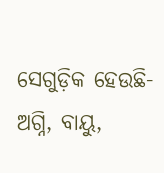ସେଗୁଡ଼ିକ ହେଉଛି- ଅଗ୍ନି, ବାୟୁ,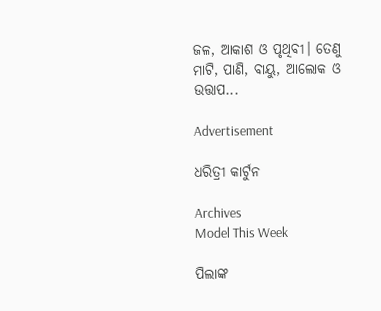ଜଳ, ଆକାଶ ଓ ପୃଥିବୀ। ତେଣୁ ମାଟି, ପାଣି, ବାୟୁ, ଆଲୋକ ଓ ଉତ୍ତାପ...

Advertisement

ଧରିତ୍ରୀ କାର୍ଟୁନ

Archives
Model This Week

ପିଲାଙ୍କ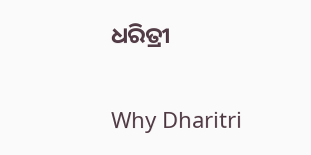ଧରିତ୍ରୀ

Why Dharitri